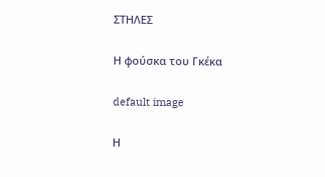ΣΤΗΛΕΣ

Η φούσκα του Γκέκα

default image

Η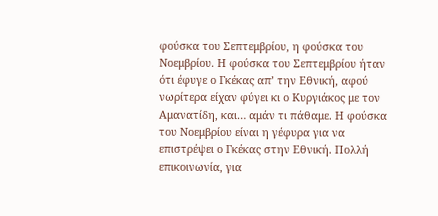φούσκα του Σεπτεμβρίου, η φούσκα του Νοεμβρίου. Η φούσκα του Σεπτεμβρίου ήταν ότι έφυγε ο Γκέκας απ’ την Εθνική, αφού νωρίτερα είχαν φύγει κι ο Κυργιάκος με τον Αμανατίδη, και… αμάν τι πάθαμε. Η φούσκα του Νοεμβρίου είναι η γέφυρα για να επιστρέψει ο Γκέκας στην Εθνική. Πολλή επικοινωνία, για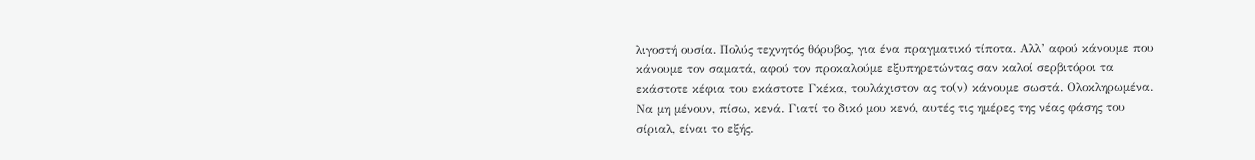λιγοστή ουσία. Πολύς τεχνητός θόρυβος, για ένα πραγματικό τίποτα. Αλλ’ αφού κάνουμε που κάνουμε τον σαματά, αφού τον προκαλούμε εξυπηρετώντας σαν καλοί σερβιτόροι τα εκάστοτε κέφια του εκάστοτε Γκέκα, τουλάχιστον ας το(ν) κάνουμε σωστά. Ολοκληρωμένα. Να μη μένουν, πίσω, κενά. Γιατί το δικό μου κενό, αυτές τις ημέρες της νέας φάσης του σίριαλ, είναι το εξής.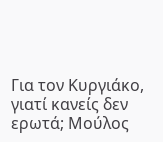Για τον Κυργιάκο, γιατί κανείς δεν ερωτά; Μούλος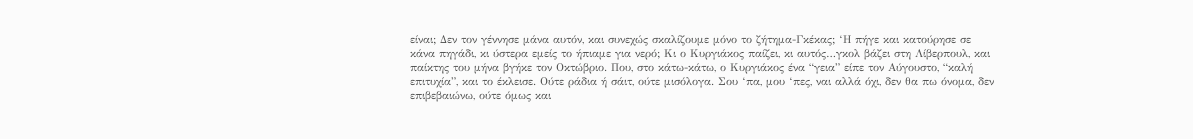είναι; Δεν τον γέννησε μάνα αυτόν, και συνεχώς σκαλίζουμε μόνο το ζήτημα-Γκέκας; ‘Η πήγε και κατούρησε σε κάνα πηγάδι, κι ύστερα εμείς το ήπιαμε για νερό; Κι ο Κυργιάκος παίζει, κι αυτός…γκολ βάζει στη Λίβερπουλ, και παίκτης του μήνα βγήκε τον Οκτώβριο. Που, στο κάτω-κάτω, ο Κυργιάκος ένα “γεια” είπε τον Αύγουστο, “καλή επιτυχία”, και το έκλεισε. Ούτε ράδια ή σάιτ, ούτε μισόλογα. Σου ‘πα, μου ‘πες, ναι αλλά όχι, δεν θα πω όνομα, δεν επιβεβαιώνω, ούτε όμως και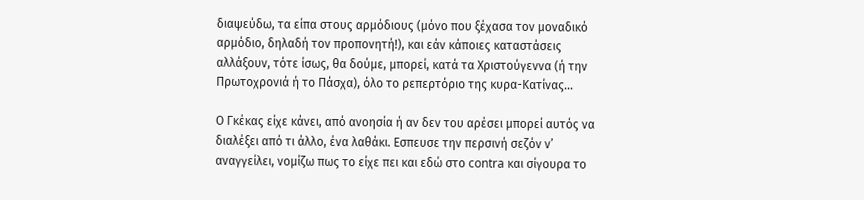διαψεύδω, τα είπα στους αρμόδιους (μόνο που ξέχασα τον μοναδικό αρμόδιο, δηλαδή τον προπονητή!), και εάν κάποιες καταστάσεις αλλάξουν, τότε ίσως, θα δούμε, μπορεί, κατά τα Χριστούγεννα (ή την Πρωτοχρονιά ή το Πάσχα), όλο το ρεπερτόριο της κυρα-Κατίνας…

Ο Γκέκας είχε κάνει, από ανοησία ή αν δεν του αρέσει μπορεί αυτός να διαλέξει από τι άλλο, ένα λαθάκι. Εσπευσε την περσινή σεζόν ν’ αναγγείλει, νομίζω πως το είχε πει και εδώ στο contra και σίγουρα το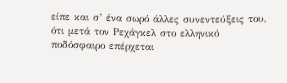είπε και σ’ ένα σωρό άλλες συνεντεύξεις του, ότι μετά τον Ρεχάγκελ στο ελληνικό ποδόσφαιρο επέρχεται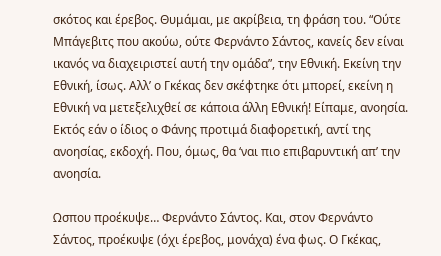σκότος και έρεβος. Θυμάμαι, με ακρίβεια, τη φράση του. “Ούτε Μπάγεβιτς που ακούω, ούτε Φερνάντο Σάντος, κανείς δεν είναι ικανός να διαχειριστεί αυτή την ομάδα”, την Εθνική. Εκείνη την Εθνική, ίσως. Αλλ’ ο Γκέκας δεν σκέφτηκε ότι μπορεί, εκείνη η Εθνική να μετεξελιχθεί σε κάποια άλλη Εθνική! Είπαμε, ανοησία. Εκτός εάν ο ίδιος ο Φάνης προτιμά διαφορετική, αντί της ανοησίας, εκδοχή. Που, όμως, θα ‘ναι πιο επιβαρυντική απ’ την ανοησία.

Ωσπου προέκυψε… Φερνάντο Σάντος. Και, στον Φερνάντο Σάντος, προέκυψε (όχι έρεβος, μονάχα) ένα φως. Ο Γκέκας,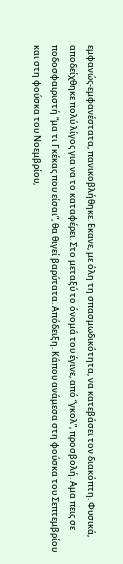εμφανώς-εμφανέστατα, πανικοβλήθηκε. Εκανε, με όλη τη σπασμωδικότητα, να κατεβάσει τον διακόπτη. Φυσικά, αποδείχθηκε πολύ λίγος για να το καταφέρει. Στο μεταξύ το όνομά του έγινε, από “γκολ”, προσβολή. Αμα πεις σε ποδοσφαιριστή “μα τι Γκέκας που είσαι”, θα θιγεί βαρύτατα. Απόδειξη. Κάπου ανάμεσα στη φούσκα του Σεπτεμβρίου και στη φούσκα του Νοεμβρίου,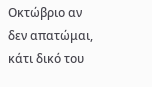Οκτώβριο αν δεν απατώμαι, κάτι δικό του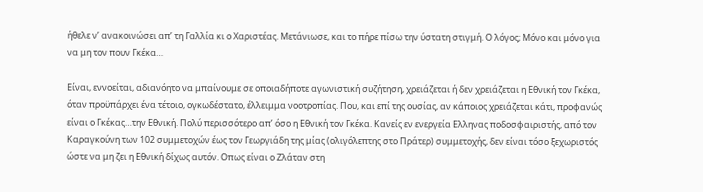ήθελε ν’ ανακοινώσει απ’ τη Γαλλία κι ο Χαριστέας. Μετάνιωσε, και το πήρε πίσω την ύστατη στιγμή. Ο λόγος; Μόνο και μόνο για να μη τον πουν Γκέκα…

Είναι, εννοείται, αδιανόητο να μπαίνουμε σε οποιαδήποτε αγωνιστική συζήτηση, χρειάζεται ή δεν χρειάζεται η Εθνική τον Γκέκα, όταν προϋπάρχει ένα τέτοιο, ογκωδέστατο, έλλειμμα νοοτροπίας. Που, και επί της ουσίας, αν κάποιος χρειάζεται κάτι, προφανώς είναι ο Γκέκας…την Εθνική. Πολύ περισσότερο απ’ όσο η Εθνική τον Γκέκα. Κανείς εν ενεργεία Ελληνας ποδοσφαιριστής, από τον Καραγκούνη των 102 συμμετοχών έως τον Γεωργιάδη της μίας (ολιγόλεπτης στο Πράτερ) συμμετοχής, δεν είναι τόσο ξεχωριστός ώστε να μη ζει η Εθνική δίχως αυτόν. Οπως είναι ο Ζλάταν στη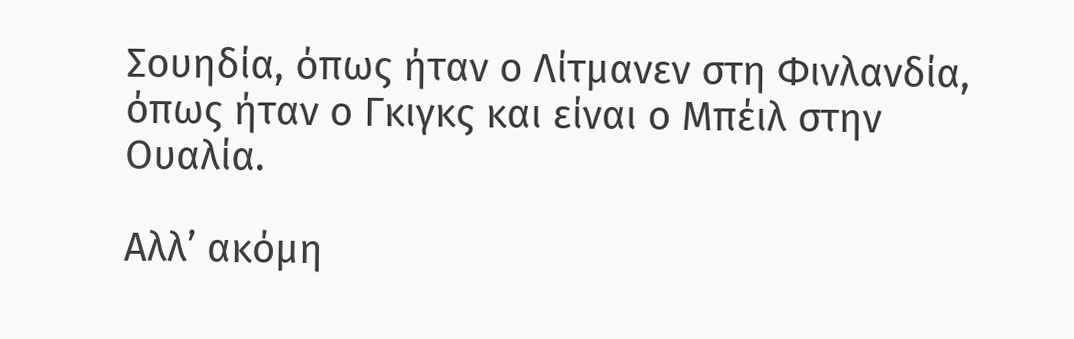Σουηδία, όπως ήταν ο Λίτμανεν στη Φινλανδία, όπως ήταν ο Γκιγκς και είναι ο Μπέιλ στην Ουαλία.

Αλλ’ ακόμη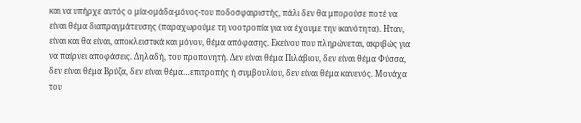και να υπήρχε αυτός ο μία-ομάδα-μόνος-του ποδοσφαιριστής, πάλι δεν θα μπορούσε ποτέ να είναι θέμα διαπραγμάτευσης (παραχωρούμε τη νοοτροπία για να έχουμε την ικανότητα). Ηταν, είναι και θα είναι, αποκλειστικά και μόνον, θέμα απόφασης. Εκείνου που πληρώνεται, ακριβώς για να παίρνει αποφάσεις. Δηλαδή, του προπονητή. Δεν είναι θέμα Πιλάβιου, δεν είναι θέμα Φύσσα, δεν είναι θέμα Βρύζα, δεν είναι θέμα…επιτροπής ή συμβουλίου, δεν είναι θέμα κανενός. Μονάχα του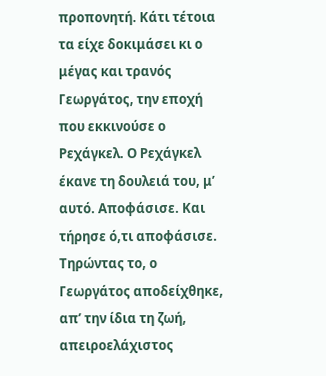προπονητή. Κάτι τέτοια τα είχε δοκιμάσει κι ο μέγας και τρανός Γεωργάτος, την εποχή που εκκινούσε ο Ρεχάγκελ. Ο Ρεχάγκελ έκανε τη δουλειά του, μ’ αυτό. Αποφάσισε. Και τήρησε ό,τι αποφάσισε. Τηρώντας το, ο Γεωργάτος αποδείχθηκε, απ’ την ίδια τη ζωή, απειροελάχιστος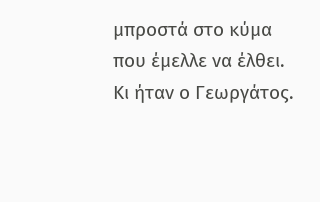μπροστά στο κύμα που έμελλε να έλθει. Κι ήταν ο Γεωργάτος.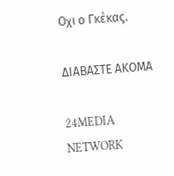Οχι ο Γκέκας.

ΔΙΑΒΑΣΤΕ ΑΚΟΜΑ

24MEDIA NETWORK